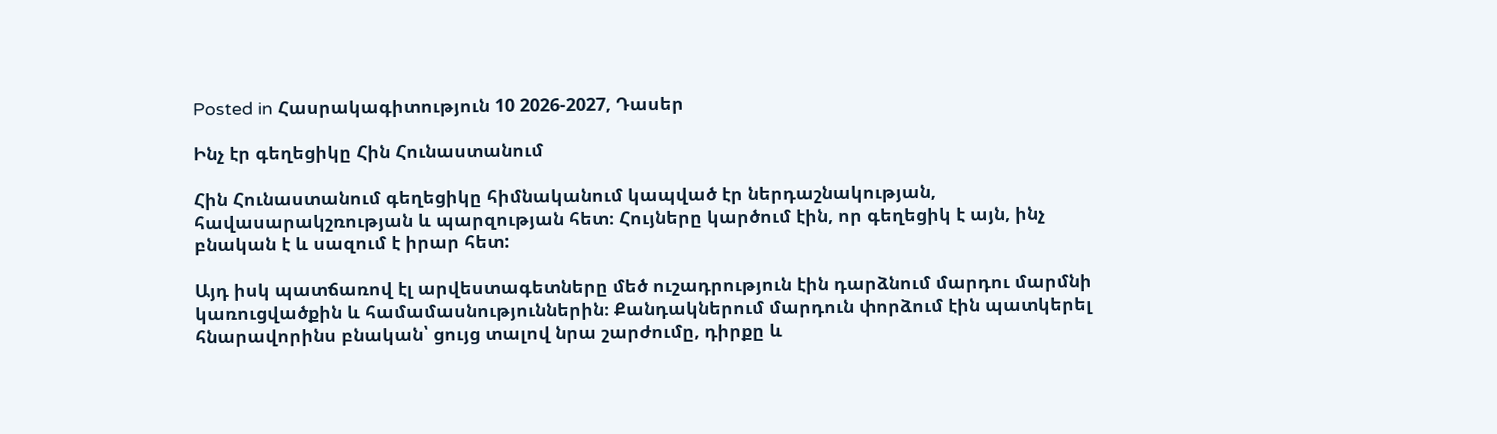Posted in Հասրակագիտություն 10 2026-2027, Դասեր

Ինչ էր գեղեցիկը Հին Հունաստանում

Հին Հունաստանում գեղեցիկը հիմնականում կապված էր ներդաշնակության, հավասարակշռության և պարզության հետ։ Հույները կարծում էին, որ գեղեցիկ է այն, ինչ բնական է և սազում է իրար հետ:

Այդ իսկ պատճառով էլ արվեստագետները մեծ ուշադրություն էին դարձնում մարդու մարմնի կառուցվածքին և համամասնություններին։ Քանդակներում մարդուն փորձում էին պատկերել հնարավորինս բնական՝ ցույց տալով նրա շարժումը, դիրքը և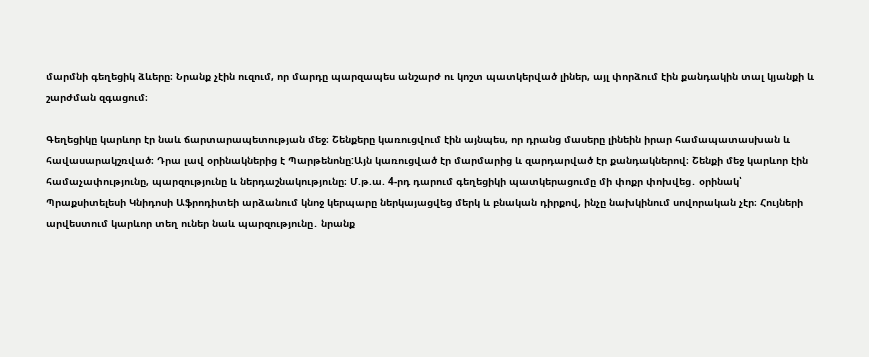մարմնի գեղեցիկ ձևերը։ Նրանք չէին ուզում, որ մարդը պարզապես անշարժ ու կոշտ պատկերված լիներ, այլ փորձում էին քանդակին տալ կյանքի և շարժման զգացում։

Գեղեցիկը կարևոր էր նաև ճարտարապետության մեջ։ Շենքերը կառուցվում էին այնպես, որ դրանց մասերը լինեին իրար համապատասխան և հավասարակշռված։ Դրա լավ օրինակներից է Պարթենոնը:Այն կառուցված էր մարմարից և զարդարված էր քանդակներով։ Շենքի մեջ կարևոր էին համաչափությունը, պարզությունը և ներդաշնակությունը։ Մ.թ.ա. 4-րդ դարում գեղեցիկի պատկերացումը մի փոքր փոխվեց․ օրինակ՝ Պրաքսիտելեսի Կնիդոսի Աֆրոդիտեի արձանում կնոջ կերպարը ներկայացվեց մերկ և բնական դիրքով, ինչը նախկինում սովորական չէր։ Հույների արվեստում կարևոր տեղ ուներ նաև պարզությունը․ նրանք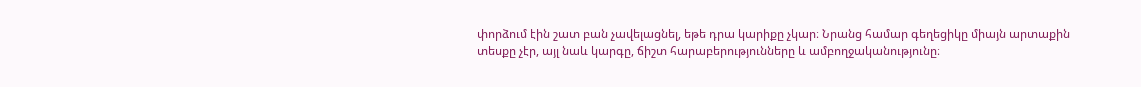փորձում էին շատ բան չավելացնել, եթե դրա կարիքը չկար։ Նրանց համար գեղեցիկը միայն արտաքին տեսքը չէր, այլ նաև կարգը, ճիշտ հարաբերությունները և ամբողջականությունը։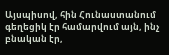Այսպիսով, հին Հունաստանում գեղեցիկ էր համարվում այն, ինչ բնական էր,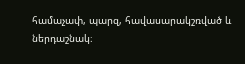համաչափ, պարզ, հավասարակշռված և ներդաշնակ։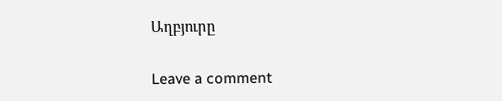Աղբյուրը

Leave a comment